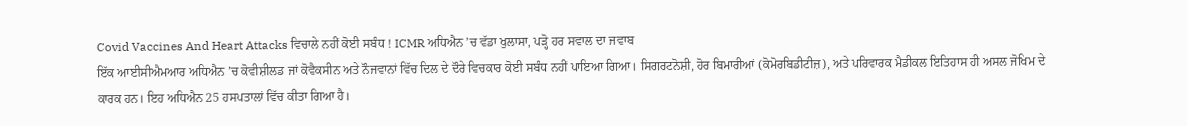Covid Vaccines And Heart Attacks ਵਿਚਾਲੇ ਨਹੀਂ ਕੋਈ ਸਬੰਧ ! ICMR ਅਧਿਐਨ ’ਚ ਵੱਡਾ ਖੁਲਾਸਾ, ਪੜ੍ਹੋ ਹਰ ਸਵਾਲ ਦਾ ਜਵਾਬ
ਇੱਕ ਆਈਸੀਐਮਆਰ ਅਧਿਐਨ ’ਚ ਕੋਵੀਸ਼ੀਲਡ ਜਾਂ ਕੋਵੈਕਸੀਨ ਅਤੇ ਨੌਜਵਾਨਾਂ ਵਿੱਚ ਦਿਲ ਦੇ ਦੌਰੇ ਵਿਚਕਾਰ ਕੋਈ ਸਬੰਧ ਨਹੀਂ ਪਾਇਆ ਗਿਆ। ਸਿਗਰਟਨੋਸ਼ੀ, ਹੋਰ ਬਿਮਾਰੀਆਂ (ਕੋਮੋਰਬਿਡੀਟੀਜ਼), ਅਤੇ ਪਰਿਵਾਰਕ ਮੈਡੀਕਲ ਇਤਿਹਾਸ ਹੀ ਅਸਲ ਜੋਖਿਮ ਦੇ ਕਾਰਕ ਹਨ। ਇਹ ਅਧਿਐਨ 25 ਹਸਪਤਾਲਾਂ ਵਿੱਚ ਕੀਤਾ ਗਿਆ ਹੈ।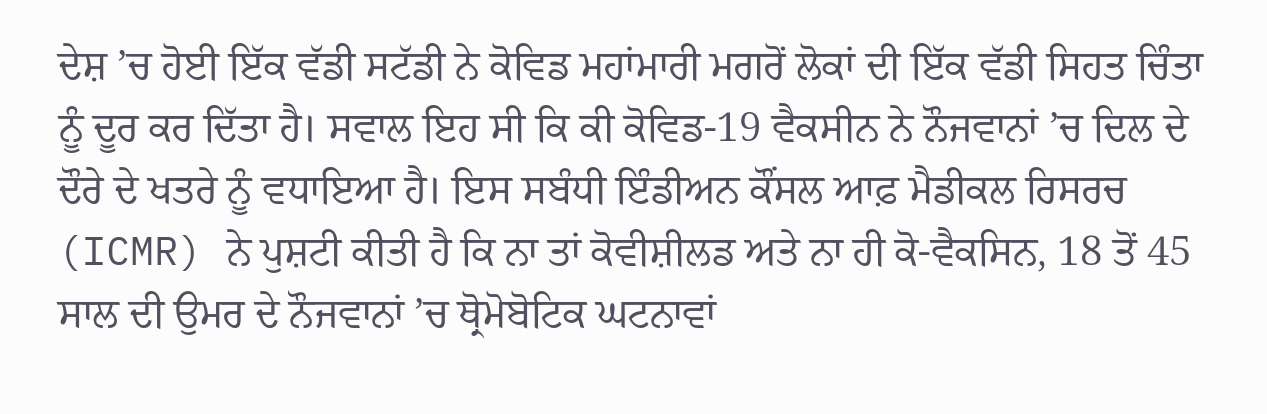ਦੇਸ਼ ’ਚ ਹੋਈ ਇੱਕ ਵੱਡੀ ਸਟੱਡੀ ਨੇ ਕੋਵਿਡ ਮਹਾਂਮਾਰੀ ਮਗਰੋਂ ਲੋਕਾਂ ਦੀ ਇੱਕ ਵੱਡੀ ਸਿਹਤ ਚਿੰਤਾ ਨੂੰ ਦੂਰ ਕਰ ਦਿੱਤਾ ਹੈ। ਸਵਾਲ ਇਹ ਸੀ ਕਿ ਕੀ ਕੋਵਿਡ-19 ਵੈਕਸੀਨ ਨੇ ਨੌਜਵਾਨਾਂ ’ਚ ਦਿਲ ਦੇ ਦੌਰੇ ਦੇ ਖਤਰੇ ਨੂੰ ਵਧਾਇਆ ਹੈ। ਇਸ ਸਬੰਧੀ ਇੰਡੀਅਨ ਕੌਂਸਲ ਆਫ਼ ਮੈਡੀਕਲ ਰਿਸਰਚ (ICMR) ਨੇ ਪੁਸ਼ਟੀ ਕੀਤੀ ਹੈ ਕਿ ਨਾ ਤਾਂ ਕੋਵੀਸ਼ੀਲਡ ਅਤੇ ਨਾ ਹੀ ਕੋ-ਵੈਕਸਿਨ, 18 ਤੋਂ 45 ਸਾਲ ਦੀ ਉਮਰ ਦੇ ਨੌਜਵਾਨਾਂ ’ਚ ਥ੍ਰੋਮੋਬੋਟਿਕ ਘਟਨਾਵਾਂ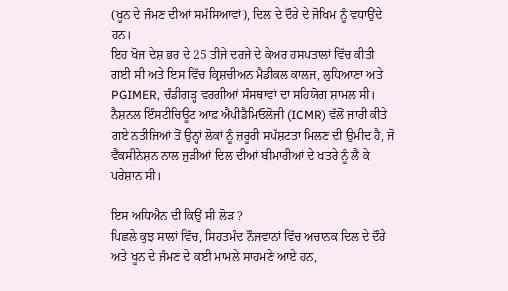(ਖੂਨ ਦੇ ਜੰਮਣ ਦੀਆਂ ਸਮੱਸਿਆਵਾਂ), ਦਿਲ ਦੇ ਦੌਰੇ ਦੇ ਜੋਖਿਮ ਨੂੰ ਵਧਾਉਂਦੇ ਹਨ।
ਇਹ ਖੋਜ ਦੇਸ਼ ਭਰ ਦੇ 25 ਤੀਜੇ ਦਰਜੇ ਦੇ ਕੇਅਰ ਹਸਪਤਾਲਾਂ ਵਿੱਚ ਕੀਤੀ ਗਈ ਸੀ ਅਤੇ ਇਸ ਵਿੱਚ ਕ੍ਰਿਸ਼ਚੀਅਨ ਮੈਡੀਕਲ ਕਾਲਜ, ਲੁਧਿਆਣਾ ਅਤੇ PGIMER, ਚੰਡੀਗੜ੍ਹ ਵਰਗੀਆਂ ਸੰਸਥਾਵਾਂ ਦਾ ਸਹਿਯੋਗ ਸ਼ਾਮਲ ਸੀ। ਨੈਸ਼ਨਲ ਇੰਸਟੀਚਿਊਟ ਆਫ਼ ਐਪੀਡੈਮਿਓਲੋਜੀ (ICMR) ਵੱਲੋਂ ਜਾਰੀ ਕੀਤੇ ਗਏ ਨਤੀਜਿਆਂ ਤੋਂ ਉਨ੍ਹਾਂ ਲੋਕਾਂ ਨੂੰ ਜ਼ਰੂਰੀ ਸਪੱਸ਼ਟਤਾ ਮਿਲਣ ਦੀ ਉਮੀਦ ਹੈ, ਜੋ ਵੈਕਸੀਨੇਸ਼ਨ ਨਾਲ ਜੁੜੀਆਂ ਦਿਲ ਦੀਆਂ ਬੀਮਾਰੀਆਂ ਦੇ ਖਤਰੇ ਨੂੰ ਲੈ ਕੇ ਪਰੇਸ਼ਾਨ ਸੀ।

ਇਸ ਅਧਿਐਨ ਦੀ ਕਿਉਂ ਸੀ ਲੋੜ ?
ਪਿਛਲੇ ਕੁਝ ਸਾਲਾਂ ਵਿੱਚ, ਸਿਹਤਮੰਦ ਨੌਜਵਾਨਾਂ ਵਿੱਚ ਅਚਾਨਕ ਦਿਲ ਦੇ ਦੌਰੇ ਅਤੇ ਖੂਨ ਦੇ ਜੰਮਣ ਦੇ ਕਈ ਮਾਮਲੇ ਸਾਹਮਣੇ ਆਏ ਹਨ,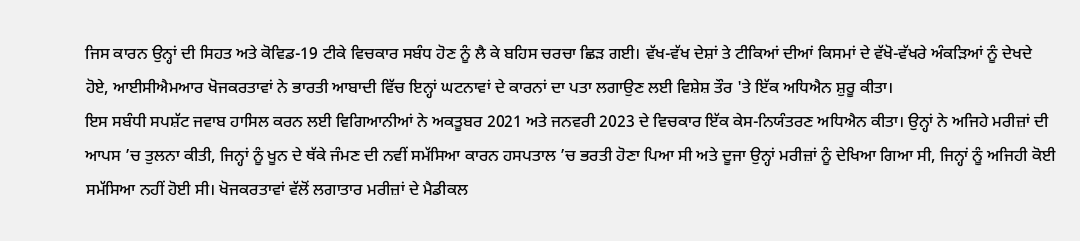ਜਿਸ ਕਾਰਨ ਉਨ੍ਹਾਂ ਦੀ ਸਿਹਤ ਅਤੇ ਕੋਵਿਡ-19 ਟੀਕੇ ਵਿਚਕਾਰ ਸਬੰਧ ਹੋਣ ਨੂੰ ਲੈ ਕੇ ਬਹਿਸ ਚਰਚਾ ਛਿੜ ਗਈ। ਵੱਖ-ਵੱਖ ਦੇਸ਼ਾਂ ਤੇ ਟੀਕਿਆਂ ਦੀਆਂ ਕਿਸਮਾਂ ਦੇ ਵੱਖੋ-ਵੱਖਰੇ ਅੰਕੜਿਆਂ ਨੂੰ ਦੇਖਦੇ ਹੋਏ, ਆਈਸੀਐਮਆਰ ਖੋਜਕਰਤਾਵਾਂ ਨੇ ਭਾਰਤੀ ਆਬਾਦੀ ਵਿੱਚ ਇਨ੍ਹਾਂ ਘਟਨਾਵਾਂ ਦੇ ਕਾਰਨਾਂ ਦਾ ਪਤਾ ਲਗਾਉਣ ਲਈ ਵਿਸ਼ੇਸ਼ ਤੌਰ 'ਤੇ ਇੱਕ ਅਧਿਐਨ ਸ਼ੁਰੂ ਕੀਤਾ।
ਇਸ ਸਬੰਧੀ ਸਪਸ਼ੱਟ ਜਵਾਬ ਹਾਸਿਲ ਕਰਨ ਲਈ ਵਿਗਿਆਨੀਆਂ ਨੇ ਅਕਤੂਬਰ 2021 ਅਤੇ ਜਨਵਰੀ 2023 ਦੇ ਵਿਚਕਾਰ ਇੱਕ ਕੇਸ-ਨਿਯੰਤਰਣ ਅਧਿਐਨ ਕੀਤਾ। ਉਨ੍ਹਾਂ ਨੇ ਅਜਿਹੇ ਮਰੀਜ਼ਾਂ ਦੀ ਆਪਸ ’ਚ ਤੁਲਨਾ ਕੀਤੀ, ਜਿਨ੍ਹਾਂ ਨੂੰ ਖੂਨ ਦੇ ਥੱਕੇ ਜੰਮਣ ਦੀ ਨਵੀਂ ਸਮੱਸਿਆ ਕਾਰਨ ਹਸਪਤਾਲ ’ਚ ਭਰਤੀ ਹੋਣਾ ਪਿਆ ਸੀ ਅਤੇ ਦੂਜਾ ਉਨ੍ਹਾਂ ਮਰੀਜ਼ਾਂ ਨੂੰ ਦੇਖਿਆ ਗਿਆ ਸੀ, ਜਿਨ੍ਹਾਂ ਨੂੰ ਅਜਿਹੀ ਕੋਈ ਸਮੱਸਿਆ ਨਹੀਂ ਹੋਈ ਸੀ। ਖੋਜਕਰਤਾਵਾਂ ਵੱਲੋਂ ਲਗਾਤਾਰ ਮਰੀਜ਼ਾਂ ਦੇ ਮੈਡੀਕਲ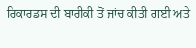ਰਿਕਾਰਡਸ ਦੀ ਬਾਰੀਕੀ ਤੋਂ ਜਾਂਚ ਕੀਤੀ ਗਈ ਅਤੇ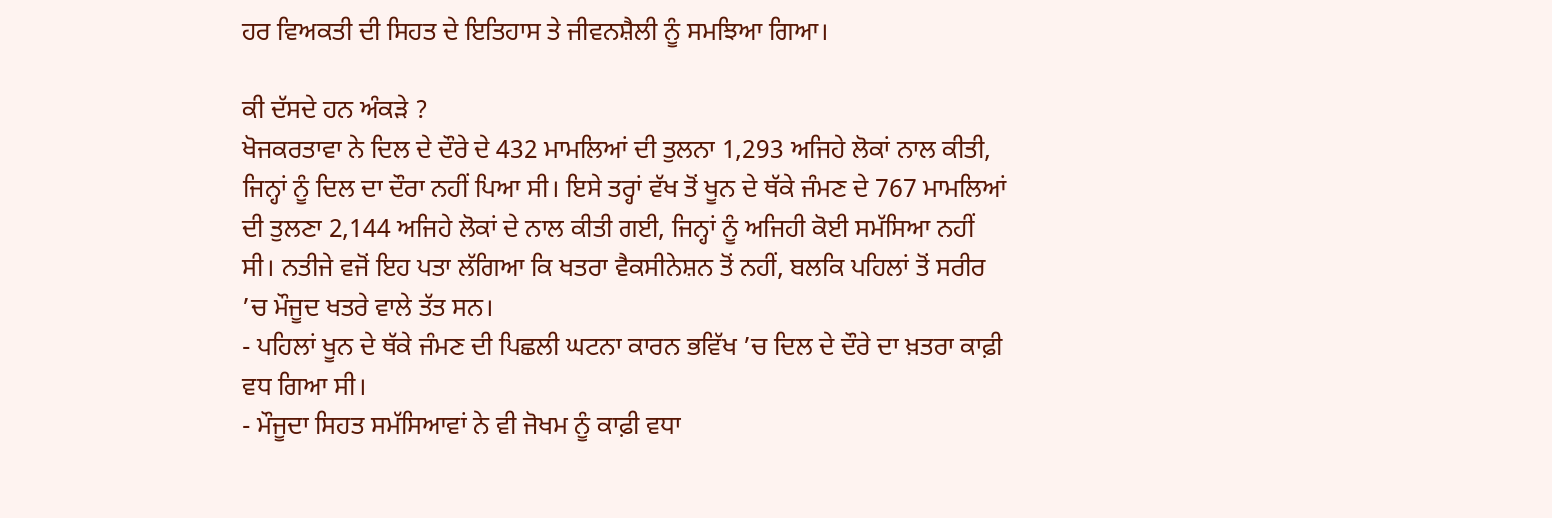ਹਰ ਵਿਅਕਤੀ ਦੀ ਸਿਹਤ ਦੇ ਇਤਿਹਾਸ ਤੇ ਜੀਵਨਸ਼ੈਲੀ ਨੂੰ ਸਮਝਿਆ ਗਿਆ।

ਕੀ ਦੱਸਦੇ ਹਨ ਅੰਕੜੇ ?
ਖੋਜਕਰਤਾਵਾ ਨੇ ਦਿਲ ਦੇ ਦੌਰੇ ਦੇ 432 ਮਾਮਲਿਆਂ ਦੀ ਤੁਲਨਾ 1,293 ਅਜਿਹੇ ਲੋਕਾਂ ਨਾਲ ਕੀਤੀ, ਜਿਨ੍ਹਾਂ ਨੂੰ ਦਿਲ ਦਾ ਦੌਰਾ ਨਹੀਂ ਪਿਆ ਸੀ। ਇਸੇ ਤਰ੍ਹਾਂ ਵੱਖ ਤੋਂ ਖੂਨ ਦੇ ਥੱਕੇ ਜੰਮਣ ਦੇ 767 ਮਾਮਲਿਆਂ ਦੀ ਤੁਲਣਾ 2,144 ਅਜਿਹੇ ਲੋਕਾਂ ਦੇ ਨਾਲ ਕੀਤੀ ਗਈ, ਜਿਨ੍ਹਾਂ ਨੂੰ ਅਜਿਹੀ ਕੋਈ ਸਮੱਸਿਆ ਨਹੀਂ ਸੀ। ਨਤੀਜੇ ਵਜੋਂ ਇਹ ਪਤਾ ਲੱਗਿਆ ਕਿ ਖਤਰਾ ਵੈਕਸੀਨੇਸ਼ਨ ਤੋਂ ਨਹੀਂ, ਬਲਕਿ ਪਹਿਲਾਂ ਤੋਂ ਸਰੀਰ ’ਚ ਮੌਜੂਦ ਖਤਰੇ ਵਾਲੇ ਤੱਤ ਸਨ।
- ਪਹਿਲਾਂ ਖੂਨ ਦੇ ਥੱਕੇ ਜੰਮਣ ਦੀ ਪਿਛਲੀ ਘਟਨਾ ਕਾਰਨ ਭਵਿੱਖ ’ਚ ਦਿਲ ਦੇ ਦੌਰੇ ਦਾ ਖ਼ਤਰਾ ਕਾਫ਼ੀ ਵਧ ਗਿਆ ਸੀ।
- ਮੌਜੂਦਾ ਸਿਹਤ ਸਮੱਸਿਆਵਾਂ ਨੇ ਵੀ ਜੋਖਮ ਨੂੰ ਕਾਫ਼ੀ ਵਧਾ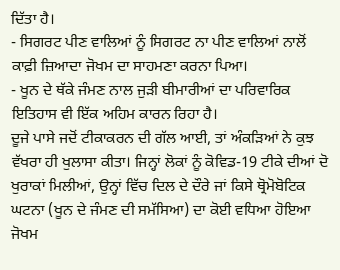ਦਿੱਤਾ ਹੈ।
- ਸਿਗਰਟ ਪੀਣ ਵਾਲਿਆਂ ਨੂੰ ਸਿਗਰਟ ਨਾ ਪੀਣ ਵਾਲਿਆਂ ਨਾਲੋਂ ਕਾਫ਼ੀ ਜ਼ਿਆਦਾ ਜੋਖਮ ਦਾ ਸਾਹਮਣਾ ਕਰਨਾ ਪਿਆ।
- ਖੂਨ ਦੇ ਥੱਕੇ ਜੰਮਣ ਨਾਲ ਜੁੜੀ ਬੀਮਾਰੀਆਂ ਦਾ ਪਰਿਵਾਰਿਕ ਇਤਿਹਾਸ ਵੀ ਇੱਕ ਅਹਿਮ ਕਾਰਨ ਰਿਹਾ ਹੈ।
ਦੂਜੇ ਪਾਸੇ ਜਦੋਂ ਟੀਕਾਕਰਨ ਦੀ ਗੱਲ ਆਈ, ਤਾਂ ਅੰਕੜਿਆਂ ਨੇ ਕੁਝ ਵੱਖਰਾ ਹੀ ਖੁਲਾਸਾ ਕੀਤਾ। ਜਿਨ੍ਹਾਂ ਲੋਕਾਂ ਨੂੰ ਕੋਵਿਡ-19 ਟੀਕੇ ਦੀਆਂ ਦੋ ਖੁਰਾਕਾਂ ਮਿਲੀਆਂ, ਉਨ੍ਹਾਂ ਵਿੱਚ ਦਿਲ ਦੇ ਦੌਰੇ ਜਾਂ ਕਿਸੇ ਥ੍ਰੋਮੋਬੋਟਿਕ ਘਟਨਾ (ਖੂਨ ਦੇ ਜੰਮਣ ਦੀ ਸਮੱਸਿਆ) ਦਾ ਕੋਈ ਵਧਿਆ ਹੋਇਆ ਜੋਖਮ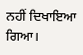ਨਹੀਂ ਦਿਖਾਇਆ ਗਿਆ।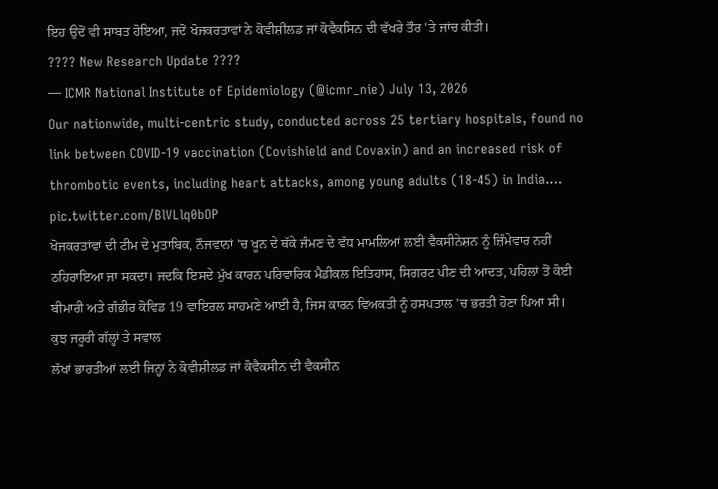ਇਹ ਉਦੋਂ ਵੀ ਸਾਬਤ ਹੋਇਆ, ਜਦੋਂ ਖੋਜਕਰਤਾਵਾਂ ਨੇ ਕੋਵੀਸ਼ੀਲਡ ਜਾਂ ਕੋਵੈਕਸਿਨ ਦੀ ਵੱਖਰੇ ਤੌਰ 'ਤੇ ਜਾਂਚ ਕੀਤੀ।
???? New Research Update ????
— ICMR National Institute of Epidemiology (@icmr_nie) July 13, 2026
Our nationwide, multi-centric study, conducted across 25 tertiary hospitals, found no link between COVID-19 vaccination (Covishield and Covaxin) and an increased risk of thrombotic events, including heart attacks, among young adults (18-45) in India.… pic.twitter.com/BlVLlq0bOP
ਖੋਜਕਰਤਾਂਵਾਂ ਦੀ ਟੀਮ ਦੇ ਮੁਤਾਬਿਕ, ਨੌਜਵਾਨਾਂ ’ਚ ਖੂਨ ਦੇ ਥੱਕੇ ਜੰਮਣ ਦੇ ਵੱਧ ਮਾਮਲਿਆਂ ਲਈ ਵੈਕਸੀਨੇਸ਼ਨ ਨੂੰ ਜ਼ਿੰਮੇਵਾਰ ਨਹੀਂ ਠਹਿਰਾਇਆ ਜਾ ਸਕਦਾ। ਜਦਕਿ ਇਸਦੇ ਮੁੱਖ ਕਾਰਨ ਪਰਿਵਾਰਿਕ ਮੈਡੀਕਲ ਇਤਿਹਾਸ, ਸਿਗਰਟ ਪੀਣ ਦੀ ਆਦਤ, ਪਹਿਲਾਂ ਤੋਂ ਕੋਈ ਬੀਮਾਰੀ ਅਤੇ ਗੰਭੀਰ ਕੋਵਿਡ 19 ਵਾਇਰਲ ਸਾਹਮਣੇ ਆਈ ਹੈ, ਜਿਸ ਕਾਰਨ ਵਿਅਕਤੀ ਨੂੰ ਹਸਪਤਾਲ ’ਚ ਭਰਤੀ ਹੋਣਾ ਪਿਆ ਸੀ।
ਕੁਝ ਜਰੂਰੀ ਗੱਲ੍ਹਾਂ ਤੇ ਸਵਾਲ
ਲੱਖਾਂ ਭਾਰਤੀਆਂ ਲਈ ਜਿਨ੍ਹਾਂ ਨੇ ਕੋਵੀਸ਼ੀਲਡ ਜਾਂ ਕੋਵੈਕਸੀਨ ਦੀ ਵੈਕਸੀਨ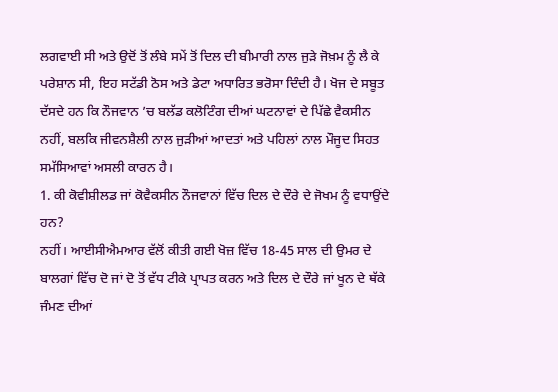ਲਗਵਾਈ ਸੀ ਅਤੇ ਉਦੋਂ ਤੋਂ ਲੰਬੇ ਸਮੇਂ ਤੋਂ ਦਿਲ ਦੀ ਬੀਮਾਰੀ ਨਾਲ ਜੁੜੇ ਜੋਖ਼ਮ ਨੂੰ ਲੈ ਕੇ ਪਰੇਸ਼ਾਨ ਸੀ, ਇਹ ਸਟੱਡੀ ਠੋਸ ਅਤੇ ਡੇਟਾ ਅਧਾਰਿਤ ਭਰੋਸਾ ਦਿੰਦੀ ਹੈ। ਖੋਜ ਦੇ ਸਬੂਤ ਦੱਸਦੇ ਹਨ ਕਿ ਨੌਜਵਾਨ ’ਚ ਬਲੱਡ ਕਲੋਟਿੰਗ ਦੀਆਂ ਘਟਨਾਵਾਂ ਦੇ ਪਿੱਛੇ ਵੈਕਸੀਨ ਨਹੀਂ, ਬਲਕਿ ਜੀਵਨਸ਼ੈਲੀ ਨਾਲ ਜੁੜੀਆਂ ਆਦਤਾਂ ਅਤੇ ਪਹਿਲਾਂ ਨਾਲ ਮੌਜੂਦ ਸਿਹਤ ਸਮੱਸਿਆਵਾਂ ਅਸਲੀ ਕਾਰਨ ਹੈ।
1. ਕੀ ਕੋਵੀਸ਼ੀਲਡ ਜਾਂ ਕੋਵੈਕਸੀਨ ਨੌਜਵਾਨਾਂ ਵਿੱਚ ਦਿਲ ਦੇ ਦੌਰੇ ਦੇ ਜੋਖਮ ਨੂੰ ਵਧਾਉਂਦੇ ਹਨ?
ਨਹੀਂ। ਆਈਸੀਐਮਆਰ ਵੱਲੋਂ ਕੀਤੀ ਗਈ ਖੋਜ਼ ਵਿੱਚ 18-45 ਸਾਲ ਦੀ ਉਮਰ ਦੇ ਬਾਲਗਾਂ ਵਿੱਚ ਦੋ ਜਾਂ ਦੋ ਤੋਂ ਵੱਧ ਟੀਕੇ ਪ੍ਰਾਪਤ ਕਰਨ ਅਤੇ ਦਿਲ ਦੇ ਦੌਰੇ ਜਾਂ ਖੂਨ ਦੇ ਥੱਕੇ ਜੰਮਣ ਦੀਆਂ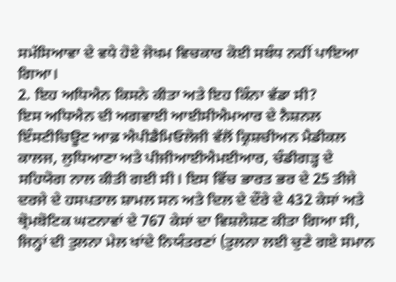ਸਮੱਸਿਆਵਾ ਦੇ ਵਧੇ ਹੋਏ ਜੋਖਮ ਵਿਚਕਾਰ ਕੋਈ ਸਬੰਧ ਨਹੀਂ ਪਾਇਆ ਗਿਆ।
2. ਇਹ ਅਧਿਐਨ ਕਿਸਨੇ ਕੀਤਾ ਅਤੇ ਇਹ ਕਿੰਨਾ ਵੱਡਾ ਸੀ?
ਇਸ ਅਧਿਐਨ ਦੀ ਅਗਵਾਈ ਆਈਸੀਐਮਆਰ ਦੇ ਨੈਸ਼ਨਲ ਇੰਸਟੀਚਿਊਟ ਆਫ਼ ਐਪੀਡੈਮਿਓਲੋਜੀ ਵੱਲੋਂ ਕ੍ਰਿਸ਼ਚੀਅਨ ਮੈਡੀਕਲ ਕਾਲਜ, ਲੁਧਿਆਣਾ ਅਤੇ ਪੀਜੀਆਈਐਮਈਆਰ, ਚੰਡੀਗੜ੍ਹ ਦੇ ਸਹਿਯੋਗ ਨਾਲ ਕੀਤੀ ਗਈ ਸੀ। ਇਸ ਵਿੱਚ ਭਾਰਤ ਭਰ ਦੇ 25 ਤੀਜੇ ਦਰਜੇ ਦੇ ਹਸਪਤਾਲ ਸ਼ਾਮਲ ਸਨ ਅਤੇ ਦਿਲ ਦੇ ਦੌਰੇ ਦੇ 432 ਕੇਸਾਂ ਅਤੇ ਥ੍ਰੋਮਬੋਟਿਕ ਘਟਨਾਵਾਂ ਦੇ 767 ਕੇਸਾਂ ਦਾ ਵਿਸ਼ਲੇਸ਼ਣ ਕੀਤਾ ਗਿਆ ਸੀ, ਜਿਨ੍ਹਾਂ ਦੀ ਤੁਲਨਾ ਮੇਲ ਖਾਂਦੇ ਨਿਯੰਤਰਣਾਂ (ਤੁਲਨਾ ਲਈ ਚੁਣੇ ਗਏ ਸਮਾਨ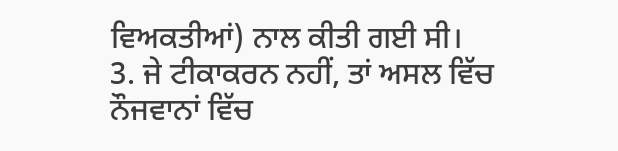ਵਿਅਕਤੀਆਂ) ਨਾਲ ਕੀਤੀ ਗਈ ਸੀ।
3. ਜੇ ਟੀਕਾਕਰਨ ਨਹੀਂ, ਤਾਂ ਅਸਲ ਵਿੱਚ ਨੌਜਵਾਨਾਂ ਵਿੱਚ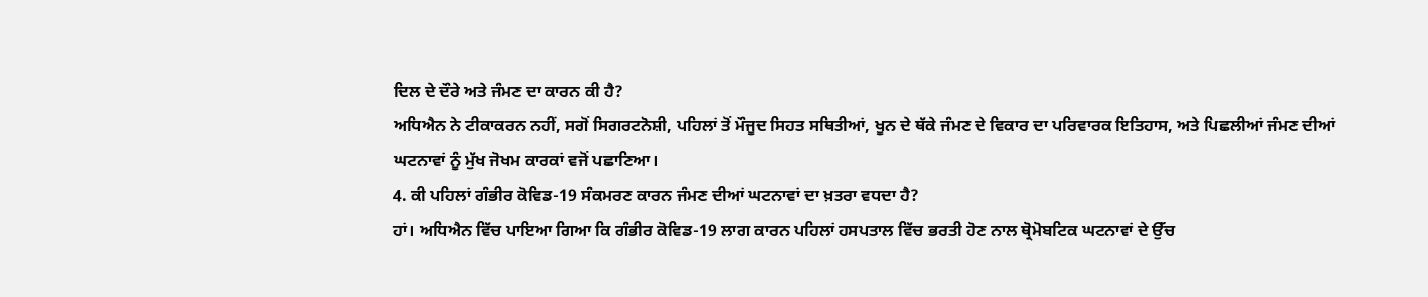ਦਿਲ ਦੇ ਦੌਰੇ ਅਤੇ ਜੰਮਣ ਦਾ ਕਾਰਨ ਕੀ ਹੈ?
ਅਧਿਐਨ ਨੇ ਟੀਕਾਕਰਨ ਨਹੀਂ, ਸਗੋਂ ਸਿਗਰਟਨੋਸ਼ੀ, ਪਹਿਲਾਂ ਤੋਂ ਮੌਜੂਦ ਸਿਹਤ ਸਥਿਤੀਆਂ, ਖੂਨ ਦੇ ਥੱਕੇ ਜੰਮਣ ਦੇ ਵਿਕਾਰ ਦਾ ਪਰਿਵਾਰਕ ਇਤਿਹਾਸ, ਅਤੇ ਪਿਛਲੀਆਂ ਜੰਮਣ ਦੀਆਂ ਘਟਨਾਵਾਂ ਨੂੰ ਮੁੱਖ ਜੋਖਮ ਕਾਰਕਾਂ ਵਜੋਂ ਪਛਾਣਿਆ।
4. ਕੀ ਪਹਿਲਾਂ ਗੰਭੀਰ ਕੋਵਿਡ-19 ਸੰਕਮਰਣ ਕਾਰਨ ਜੰਮਣ ਦੀਆਂ ਘਟਨਾਵਾਂ ਦਾ ਖ਼ਤਰਾ ਵਧਦਾ ਹੈ?
ਹਾਂ। ਅਧਿਐਨ ਵਿੱਚ ਪਾਇਆ ਗਿਆ ਕਿ ਗੰਭੀਰ ਕੋਵਿਡ-19 ਲਾਗ ਕਾਰਨ ਪਹਿਲਾਂ ਹਸਪਤਾਲ ਵਿੱਚ ਭਰਤੀ ਹੋਣ ਨਾਲ ਥ੍ਰੋਮੋਬਟਿਕ ਘਟਨਾਵਾਂ ਦੇ ਉੱਚ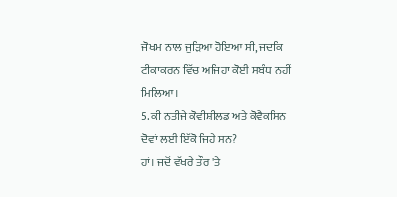ਜੋਖਮ ਨਾਲ ਜੁੜਿਆ ਹੋਇਆ ਸੀ, ਜਦਕਿ ਟੀਕਾਕਰਨ ਵਿੱਚ ਅਜਿਹਾ ਕੋਈ ਸਬੰਧ ਨਹੀਂ ਮਿਲਿਆ।
5. ਕੀ ਨਤੀਜੇ ਕੋਵੀਸ਼ੀਲਡ ਅਤੇ ਕੋਵੈਕਸਿਨ ਦੋਵਾਂ ਲਈ ਇੱਕੋ ਜਿਹੇ ਸਨ?
ਹਾਂ। ਜਦੋਂ ਵੱਖਰੇ ਤੌਰ 'ਤੇ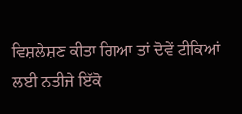ਵਿਸ਼ਲੇਸ਼ਣ ਕੀਤਾ ਗਿਆ ਤਾਂ ਦੋਵੇਂ ਟੀਕਿਆਂ ਲਈ ਨਤੀਜੇ ਇੱਕੋ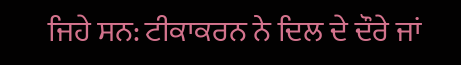ਜਿਹੇ ਸਨ: ਟੀਕਾਕਰਨ ਨੇ ਦਿਲ ਦੇ ਦੌਰੇ ਜਾਂ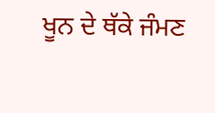ਖੂਨ ਦੇ ਥੱਕੇ ਜੰਮਣ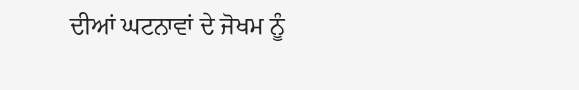ਦੀਆਂ ਘਟਨਾਵਾਂ ਦੇ ਜੋਖਮ ਨੂੰ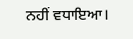ਨਹੀਂ ਵਧਾਇਆ।